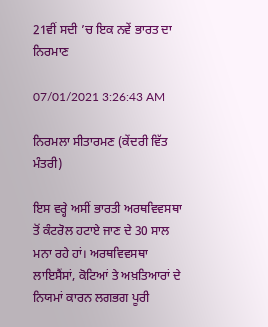21ਵੀਂ ਸਦੀ ’ਚ ਇਕ ਨਵੇਂ ਭਾਰਤ ਦਾ ਨਿਰਮਾਣ

07/01/2021 3:26:43 AM

ਨਿਰਮਲਾ ਸੀਤਾਰਮਣ (ਕੇਂਦਰੀ ਵਿੱਤ ਮੰਤਰੀ)

ਇਸ ਵਰ੍ਹੇ ਅਸੀਂ ਭਾਰਤੀ ਅਰਥਵਿਵਸਥਾ ਤੋਂ ਕੰਟਰੋਲ ਹਟਾਏ ਜਾਣ ਦੇ 30 ਸਾਲ ਮਨਾ ਰਹੇ ਹਾਂ। ਅਰਥਵਿਵਸਥਾ ਲਾਇਸੈਂਸਾਂ, ਕੋਟਿਆਂ ਤੇ ਅਖ਼ਤਿਆਰਾਂ ਦੇ ਨਿਯਮਾਂ ਕਾਰਨ ਲਗਭਗ ਪੂਰੀ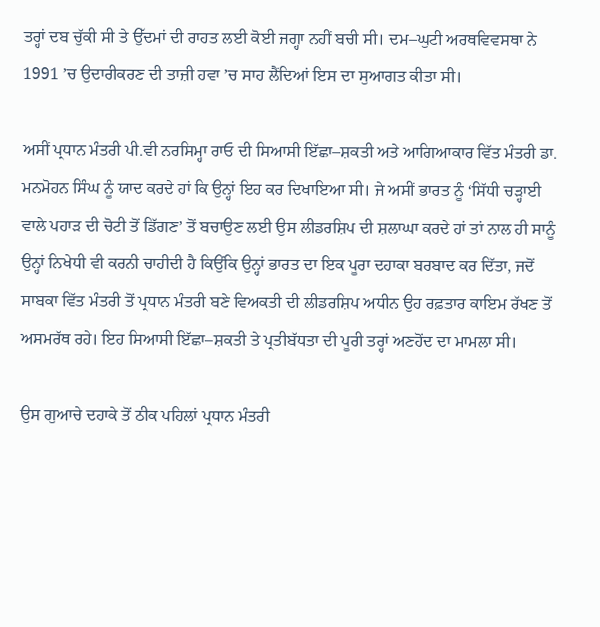ਤਰ੍ਹਾਂ ਦਬ ਚੁੱਕੀ ਸੀ ਤੇ ਉੱਦਮਾਂ ਦੀ ਰਾਹਤ ਲਈ ਕੋਈ ਜਗ੍ਹਾ ਨਹੀਂ ਬਚੀ ਸੀ। ਦਮ–ਘੁਟੀ ਅਰਥਵਿਵਸਥਾ ਨੇ 1991 ’ਚ ਉਦਾਰੀਕਰਣ ਦੀ ਤਾਜ਼ੀ ਹਵਾ ’ਚ ਸਾਹ ਲੈਂਦਿਆਂ ਇਸ ਦਾ ਸੁਆਗਤ ਕੀਤਾ ਸੀ।

ਅਸੀਂ ਪ੍ਰਧਾਨ ਮੰਤਰੀ ਪੀ.ਵੀ ਨਰਸਿਮ੍ਹਾ ਰਾਓ ਦੀ ਸਿਆਸੀ ਇੱਛਾ–ਸ਼ਕਤੀ ਅਤੇ ਆਗਿਆਕਾਰ ਵਿੱਤ ਮੰਤਰੀ ਡਾ. ਮਨਮੋਹਨ ਸਿੰਘ ਨੂੰ ਯਾਦ ਕਰਦੇ ਹਾਂ ਕਿ ਉਨ੍ਹਾਂ ਇਹ ਕਰ ਦਿਖਾਇਆ ਸੀ। ਜੇ ਅਸੀਂ ਭਾਰਤ ਨੂੰ ‘ਸਿੱਧੀ ਚੜ੍ਹਾਈ ਵਾਲੇ ਪਹਾੜ ਦੀ ਚੋਟੀ ਤੋਂ ਡਿੱਗਣ’ ਤੋਂ ਬਚਾਉਣ ਲਈ ਉਸ ਲੀਡਰਸ਼ਿਪ ਦੀ ਸ਼ਲਾਘਾ ਕਰਦੇ ਹਾਂ ਤਾਂ ਨਾਲ ਹੀ ਸਾਨੂੰ ਉਨ੍ਹਾਂ ਨਿਖੇਧੀ ਵੀ ਕਰਨੀ ਚਾਹੀਦੀ ਹੈ ਕਿਉਂਕਿ ਉਨ੍ਹਾਂ ਭਾਰਤ ਦਾ ਇਕ ਪੂਰਾ ਦਹਾਕਾ ਬਰਬਾਦ ਕਰ ਦਿੱਤਾ, ਜਦੋਂ ਸਾਬਕਾ ਵਿੱਤ ਮੰਤਰੀ ਤੋਂ ਪ੍ਰਧਾਨ ਮੰਤਰੀ ਬਣੇ ਵਿਅਕਤੀ ਦੀ ਲੀਡਰਸ਼ਿਪ ਅਧੀਨ ਉਹ ਰਫ਼ਤਾਰ ਕਾਇਮ ਰੱਖਣ ਤੋਂ ਅਸਮਰੱਥ ਰਹੇ। ਇਹ ਸਿਆਸੀ ਇੱਛਾ–ਸ਼ਕਤੀ ਤੇ ਪ੍ਰਤੀਬੱਧਤਾ ਦੀ ਪੂਰੀ ਤਰ੍ਹਾਂ ਅਣਹੋਂਦ ਦਾ ਮਾਮਲਾ ਸੀ।

ਉਸ ਗੁਆਚੇ ਦਹਾਕੇ ਤੋਂ ਠੀਕ ਪਹਿਲਾਂ ਪ੍ਰਧਾਨ ਮੰਤਰੀ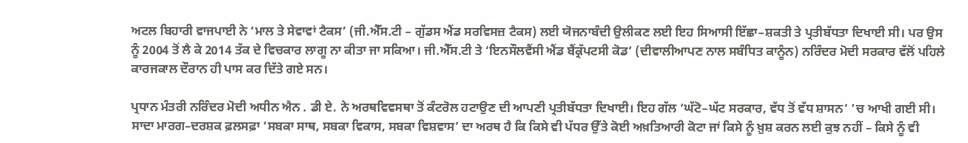ਅਟਲ ਬਿਹਾਰੀ ਵਾਜਪਾਈ ਨੇ ‘ਮਾਲ ਤੇ ਸੇਵਾਵਾਂ ਟੈਕਸ’ (ਜੀ.ਐੱਸ.ਟੀ – ਗੁੱਡਸ ਐਂਡ ਸਰਵਿਸਜ਼ ਟੈਕਸ) ਲਈ ਯੋਜਨਾਬੰਦੀ ਉਲੀਕਣ ਲਈ ਇਹ ਸਿਆਸੀ ਇੱਛਾ–ਸ਼ਕਤੀ ਤੇ ਪ੍ਰਤੀਬੱਧਤਾ ਦਿਖਾਈ ਸੀ। ਪਰ ਉਸ ਨੂੰ 2004 ਤੋਂ ਲੈ ਕੇ 2014 ਤੱਕ ਦੇ ਵਿਚਕਾਰ ਲਾਗੂ ਨਾ ਕੀਤਾ ਜਾ ਸਕਿਆ। ਜੀ.ਐੱਸ.ਟੀ ਤੇ ‘ਇਨਸੌਲਵੈਂਸੀ ਐਂਡ ਬੈਂਕ੍ਰੱਪਟਸੀ ਕੋਡ’ (ਦੀਵਾਲੀਆਪਣ ਨਾਲ ਸਬੰਧਿਤ ਕਾਨੂੰਨ) ਨਰਿੰਦਰ ਮੋਦੀ ਸਰਕਾਰ ਵੱਲੋਂ ਪਹਿਲੇ ਕਾਰਜਕਾਲ ਦੌਰਾਨ ਹੀ ਪਾਸ ਕਰ ਦਿੱਤੇ ਗਏ ਸਨ।

ਪ੍ਰਧਾਨ ਮੰਤਰੀ ਨਰਿੰਦਰ ਮੋਦੀ ਅਧੀਨ ਐਨ . ਡੀ ਏ. ਨੇ ਅਰਥਵਿਵਸਥਾ ਤੋਂ ਕੰਟਰੋਲ ਹਟਾਉਣ ਦੀ ਆਪਣੀ ਪ੍ਰਤੀਬੱਧਤਾ ਦਿਖਾਈ। ਇਹ ਗੱਲ ‘ਘੱਟੋ–ਘੱਟ ਸਰਕਾਰ, ਵੱਧ ਤੋਂ ਵੱਧ ਸ਼ਾਸਨ’ ’ਚ ਆਖੀ ਗਈ ਸੀ। ਸਾਦਾ ਮਾਰਗ–ਦਰਸ਼ਕ ਫ਼ਲਸਫ਼ਾ ‘ਸਬਕਾ ਸਾਥ, ਸਬਕਾ ਵਿਕਾਸ, ਸਬਕਾ ਵਿਸ਼ਵਾਸ’ ਦਾ ਅਰਥ ਹੈ ਕਿ ਕਿਸੇ ਵੀ ਪੱਧਰ ਉੱਤੇ ਕੋਈ ਅਖ਼ਤਿਆਰੀ ਕੋਟਾ ਜਾਂ ਕਿਸੇ ਨੂੰ ਖ਼ੁਸ਼ ਕਰਨ ਲਈ ਕੁਝ ਨਹੀਂ – ਕਿਸੇ ਨੂੰ ਵੀ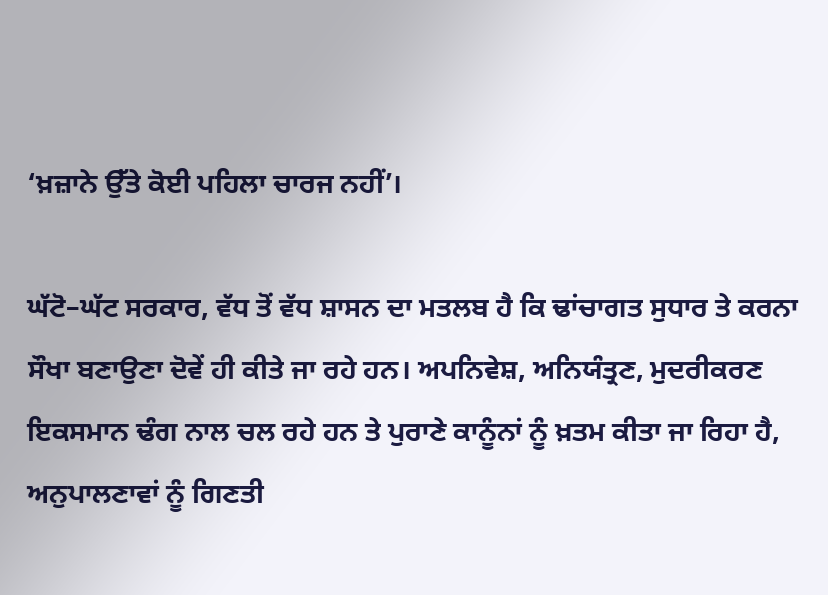‘ਖ਼ਜ਼ਾਨੇ ਉੱਤੇ ਕੋਈ ਪਹਿਲਾ ਚਾਰਜ ਨਹੀਂ’।

ਘੱਟੋ–ਘੱਟ ਸਰਕਾਰ, ਵੱਧ ਤੋਂ ਵੱਧ ਸ਼ਾਸਨ ਦਾ ਮਤਲਬ ਹੈ ਕਿ ਢਾਂਚਾਗਤ ਸੁਧਾਰ ਤੇ ਕਰਨਾ ਸੌਖਾ ਬਣਾਉਣਾ ਦੋਵੇਂ ਹੀ ਕੀਤੇ ਜਾ ਰਹੇ ਹਨ। ਅਪਨਿਵੇਸ਼, ਅਨਿਯੰਤ੍ਰਣ, ਮੁਦਰੀਕਰਣ ਇਕਸਮਾਨ ਢੰਗ ਨਾਲ ਚਲ ਰਹੇ ਹਨ ਤੇ ਪੁਰਾਣੇ ਕਾਨੂੰਨਾਂ ਨੂੰ ਖ਼ਤਮ ਕੀਤਾ ਜਾ ਰਿਹਾ ਹੈ, ਅਨੁਪਾਲਣਾਵਾਂ ਨੂੰ ਗਿਣਤੀ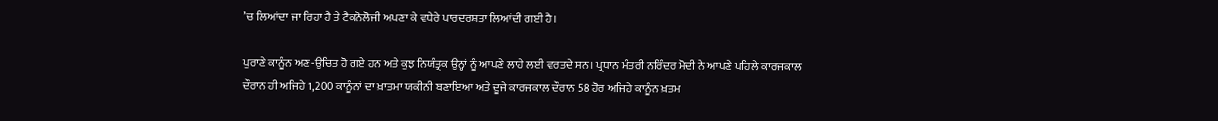’ਚ ਲਿਆਂਦਾ ਜਾ ਰਿਹਾ ਹੈ ਤੇ ਟੈਕਨੋਲੋਜੀ ਅਪਣਾ ਕੇ ਵਧੇਰੇ ਪਾਰਦਰਸ਼ਤਾ ਲਿਆਂਦੀ ਗਈ ਹੈ।

ਪੁਰਾਣੇ ਕਾਨੂੰਨ ਅਣ-ਉਚਿਤ ਹੋ ਗਏ ਹਨ ਅਤੇ ਕੁਝ ਨਿਯੰਤ੍ਰਕ ਉਨ੍ਹਾਂ ਨੂੰ ਆਪਣੇ ਲਾਹੇ ਲਈ ਵਰਤਦੇ ਸਨ। ਪ੍ਰਧਾਨ ਮੰਤਰੀ ਨਰਿੰਦਰ ਮੋਦੀ ਨੇ ਆਪਣੇ ਪਹਿਲੇ ਕਾਰਜਕਾਲ ਦੌਰਾਨ ਹੀ ਅਜਿਹੇ 1,200 ਕਾਨੂੰਨਾਂ ਦਾ ਖ਼ਾਤਮਾ ਯਕੀਨੀ ਬਣਾਇਆ ਅਤੇ ਦੂਜੇ ਕਾਰਜਕਾਲ ਦੌਰਾਨ 58 ਹੋਰ ਅਜਿਹੇ ਕਾਨੂੰਨ ਖ਼ਤਮ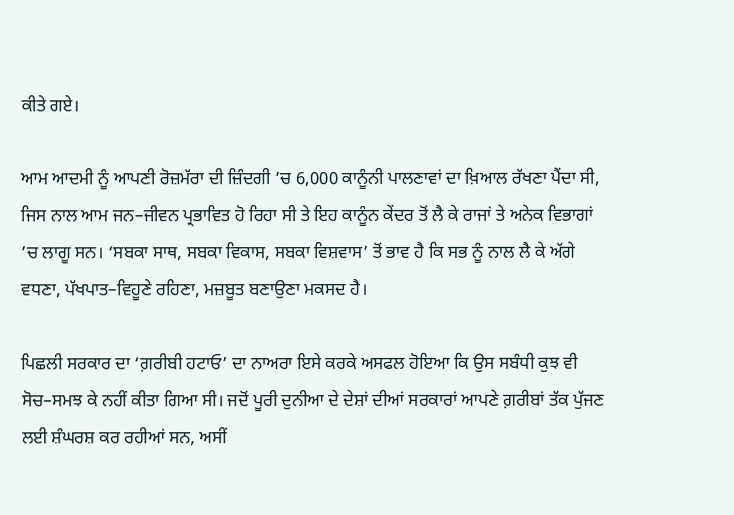ਕੀਤੇ ਗਏ।

ਆਮ ਆਦਮੀ ਨੂੰ ਆਪਣੀ ਰੋਜ਼ਮੱਰਾ ਦੀ ਜ਼ਿੰਦਗੀ ’ਚ 6,000 ਕਾਨੂੰਨੀ ਪਾਲਣਾਵਾਂ ਦਾ ਖ਼ਿਆਲ ਰੱਖਣਾ ਪੈਂਦਾ ਸੀ, ਜਿਸ ਨਾਲ ਆਮ ਜਨ–ਜੀਵਨ ਪ੍ਰਭਾਵਿਤ ਹੋ ਰਿਹਾ ਸੀ ਤੇ ਇਹ ਕਾਨੂੰਨ ਕੇਂਦਰ ਤੋਂ ਲੈ ਕੇ ਰਾਜਾਂ ਤੇ ਅਨੇਕ ਵਿਭਾਗਾਂ ’ਚ ਲਾਗੂ ਸਨ। ‘ਸਬਕਾ ਸਾਥ, ਸਬਕਾ ਵਿਕਾਸ, ਸਬਕਾ ਵਿਸ਼ਵਾਸ’ ਤੋਂ ਭਾਵ ਹੈ ਕਿ ਸਭ ਨੂੰ ਨਾਲ ਲੈ ਕੇ ਅੱਗੇ ਵਧਣਾ, ਪੱਖਪਾਤ–ਵਿਹੂਣੇ ਰਹਿਣਾ, ਮਜ਼ਬੂਤ ਬਣਾਉਣਾ ਮਕਸਦ ਹੈ।

ਪਿਛਲੀ ਸਰਕਾਰ ਦਾ ‘ਗ਼ਰੀਬੀ ਹਟਾਓ’ ਦਾ ਨਾਅਰਾ ਇਸੇ ਕਰਕੇ ਅਸਫਲ ਹੋਇਆ ਕਿ ਉਸ ਸਬੰਧੀ ਕੁਝ ਵੀ ਸੋਚ–ਸਮਝ ਕੇ ਨਹੀਂ ਕੀਤਾ ਗਿਆ ਸੀ। ਜਦੋਂ ਪੂਰੀ ਦੁਨੀਆ ਦੇ ਦੇਸ਼ਾਂ ਦੀਆਂ ਸਰਕਾਰਾਂ ਆਪਣੇ ਗ਼ਰੀਬਾਂ ਤੱਕ ਪੁੱਜਣ ਲਈ ਸ਼ੰਘਰਸ਼ ਕਰ ਰਹੀਆਂ ਸਨ, ਅਸੀਂ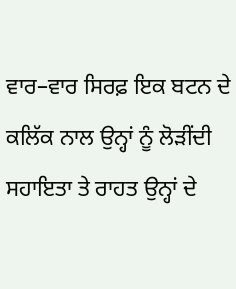ਵਾਰ–ਵਾਰ ਸਿਰਫ਼ ਇਕ ਬਟਨ ਦੇ ਕਲਿੱਕ ਨਾਲ ਉਨ੍ਹਾਂ ਨੂੰ ਲੋੜੀਂਦੀ ਸਹਾਇਤਾ ਤੇ ਰਾਹਤ ਉਨ੍ਹਾਂ ਦੇ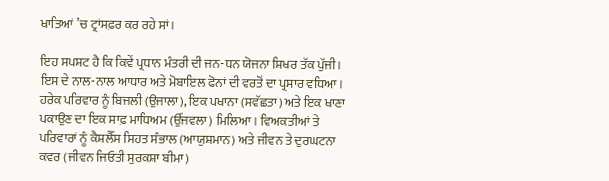ਖਾਤਿਆਂ ’ਚ ਟ੍ਰਾਂਸਫ਼ਰ ਕਰ ਰਹੇ ਸਾਂ।

ਇਹ ਸਪਸ਼ਟ ਹੈ ਕਿ ਕਿਵੇਂ ਪ੍ਰਧਾਨ ਮੰਤਰੀ ਦੀ ਜਨ-ਧਨ ਯੋਜਨਾ ਸ਼ਿਖਰ ਤੱਕ ਪੁੱਜੀ। ਇਸ ਦੇ ਨਾਲ-ਨਾਲ ਆਧਾਰ ਅਤੇ ਮੋਬਾਇਲ ਫੋਨਾਂ ਦੀ ਵਰਤੋਂ ਦਾ ਪ੍ਰਸਾਰ ਵਧਿਆ। ਹਰੇਕ ਪਰਿਵਾਰ ਨੂੰ ਬਿਜਲੀ (ਉਜਾਲਾ), ਇਕ ਪਖਾਨਾ (ਸਵੱਛਤਾ) ਅਤੇ ਇਕ ਖਾਣਾ ਪਕਾਉਣ ਦਾ ਇਕ ਸਾਫ਼ ਮਾਧਿਅਮ (ਉੱਜਵਲਾ) ਮਿਲਿਆ। ਵਿਅਕਤੀਆਂ ਤੇ ਪਰਿਵਾਰਾਂ ਨੂੰ ਕੈਸ਼ਲੈੱਸ ਸਿਹਤ ਸੰਭਾਲ (ਆਯੁਸ਼ਮਾਨ) ਅਤੇ ਜੀਵਨ ਤੇ ਦੁਰਘਟਨਾ ਕਵਰ (ਜੀਵਨ ਜਿਓਤੀ ਸੁਰਕਸ਼ਾ ਬੀਮਾ)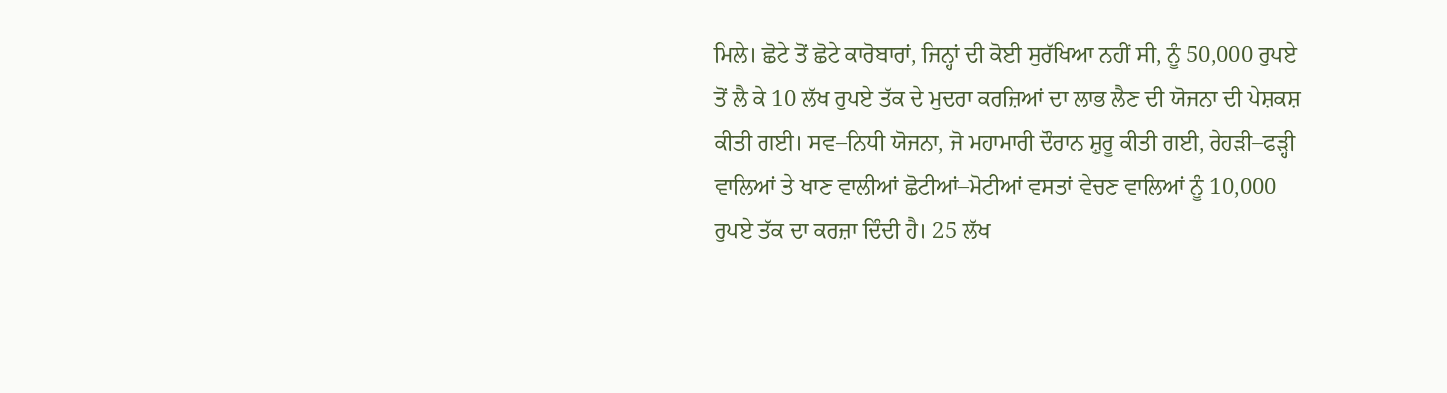ਮਿਲੇ। ਛੋਟੇ ਤੋਂ ਛੋਟੇ ਕਾਰੋਬਾਰਾਂ, ਜਿਨ੍ਹਾਂ ਦੀ ਕੋਈ ਸੁਰੱਖਿਆ ਨਹੀਂ ਸੀ, ਨੂੰ 50,000 ਰੁਪਏ ਤੋਂ ਲੈ ਕੇ 10 ਲੱਖ ਰੁਪਏ ਤੱਕ ਦੇ ਮੁਦਰਾ ਕਰਜ਼ਿਆਂ ਦਾ ਲਾਭ ਲੈਣ ਦੀ ਯੋਜਨਾ ਦੀ ਪੇਸ਼ਕਸ਼ ਕੀਤੀ ਗਈ। ਸਵ–ਨਿਧੀ ਯੋਜਨਾ, ਜੋ ਮਹਾਮਾਰੀ ਦੌਰਾਨ ਸ਼ੁਰੂ ਕੀਤੀ ਗਈ, ਰੇਹੜੀ–ਫੜ੍ਹੀ ਵਾਲਿਆਂ ਤੇ ਖਾਣ ਵਾਲੀਆਂ ਛੋਟੀਆਂ–ਮੋਟੀਆਂ ਵਸਤਾਂ ਵੇਚਣ ਵਾਲਿਆਂ ਨੂੰ 10,000 ਰੁਪਏ ਤੱਕ ਦਾ ਕਰਜ਼ਾ ਦਿੰਦੀ ਹੈ। 25 ਲੱਖ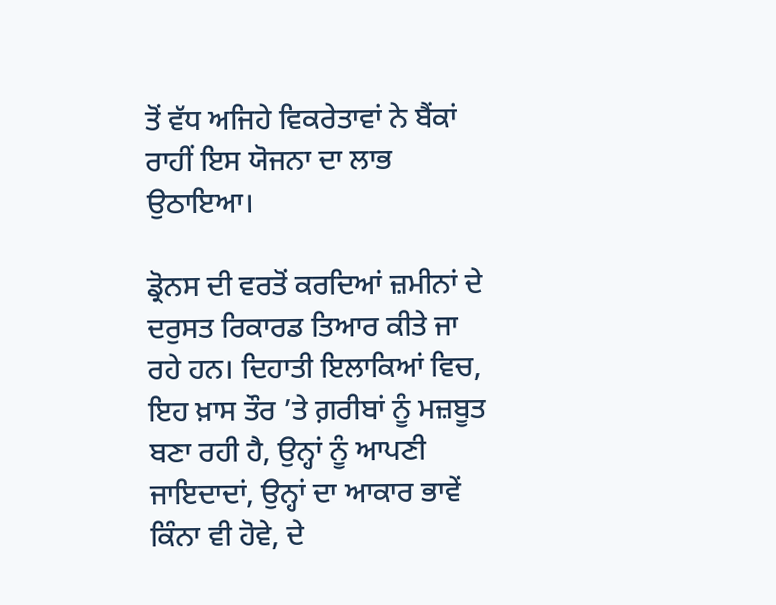ਤੋਂ ਵੱਧ ਅਜਿਹੇ ਵਿਕਰੇਤਾਵਾਂ ਨੇ ਬੈਂਕਾਂ ਰਾਹੀਂ ਇਸ ਯੋਜਨਾ ਦਾ ਲਾਭ ਉਠਾਇਆ।

ਡ੍ਰੋਨਸ ਦੀ ਵਰਤੋਂ ਕਰਦਿਆਂ ਜ਼ਮੀਨਾਂ ਦੇ ਦਰੁਸਤ ਰਿਕਾਰਡ ਤਿਆਰ ਕੀਤੇ ਜਾ ਰਹੇ ਹਨ। ਦਿਹਾਤੀ ਇਲਾਕਿਆਂ ਵਿਚ, ਇਹ ਖ਼ਾਸ ਤੌਰ ’ਤੇ ਗ਼ਰੀਬਾਂ ਨੂੰ ਮਜ਼ਬੂਤ ਬਣਾ ਰਹੀ ਹੈ, ਉਨ੍ਹਾਂ ਨੂੰ ਆਪਣੀ ਜਾਇਦਾਦਾਂ, ਉਨ੍ਹਾਂ ਦਾ ਆਕਾਰ ਭਾਵੇਂ ਕਿੰਨਾ ਵੀ ਹੋਵੇ, ਦੇ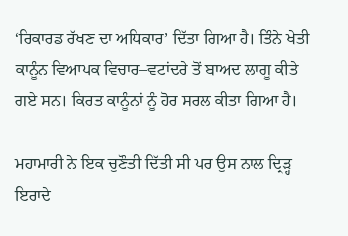‘ਰਿਕਾਰਡ ਰੱਖਣ ਦਾ ਅਧਿਕਾਰ’ ਦਿੱਤਾ ਗਿਆ ਹੈ। ਤਿੰਨੇ ਖੇਤੀ ਕਾਨੂੰਨ ਵਿਆਪਕ ਵਿਚਾਰ–ਵਟਾਂਦਰੇ ਤੋਂ ਬਾਅਦ ਲਾਗੂ ਕੀਤੇ ਗਏ ਸਨ। ਕਿਰਤ ਕਾਨੂੰਨਾਂ ਨੂੰ ਹੋਰ ਸਰਲ ਕੀਤਾ ਗਿਆ ਹੈ।

ਮਹਾਮਾਰੀ ਨੇ ਇਕ ਚੁਣੌਤੀ ਦਿੱਤੀ ਸੀ ਪਰ ਉਸ ਨਾਲ ਦ੍ਰਿੜ੍ਹ ਇਰਾਦੇ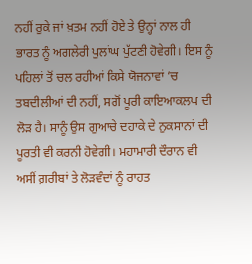ਨਹੀਂ ਰੁਕੇ ਜਾਂ ਖ਼ਤਮ ਨਹੀਂ ਹੋਏ ਤੇ ਉਨ੍ਹਾਂ ਨਾਲ ਹੀ ਭਾਰਤ ਨੂੰ ਅਗਲੇਰੀ ਪੁਲਾਂਘ ਪੁੱਟਣੀ ਹੋਵੇਗੀ। ਇਸ ਨੂੰ ਪਹਿਲਾਂ ਤੋਂ ਚਲ ਰਹੀਆਂ ਕਿਸੇ ਯੋਜਨਾਵਾਂ ’ਚ ਤਬਦੀਲੀਆਂ ਦੀ ਨਹੀਂ, ਸਗੋਂ ਪੂਰੀ ਕਾਇਆਕਲਪ ਦੀ ਲੋੜ ਹੈ। ਸਾਨੂੰ ਉਸ ਗੁਆਚੇ ਦਹਾਕੇ ਦੇ ਨੁਕਸਾਨਾਂ ਦੀ ਪੂਰਤੀ ਵੀ ਕਰਨੀ ਹੋਵੇਗੀ। ਮਹਾਮਾਰੀ ਦੌਰਾਨ ਵੀ ਅਸੀਂ ਗ਼ਰੀਬਾਂ ਤੇ ਲੋੜਵੰਦਾਂ ਨੂੰ ਰਾਹਤ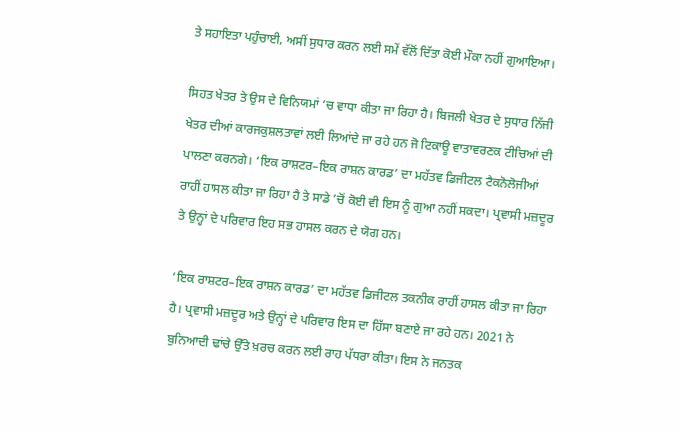ਤੇ ਸਹਾਇਤਾ ਪਹੁੰਚਾਈ, ਅਸੀਂ ਸੁਧਾਰ ਕਰਨ ਲਈ ਸਮੇਂ ਵੱਲੋਂ ਦਿੱਤਾ ਕੋਈ ਮੌਕਾ ਨਹੀਂ ਗੁਆਇਆ।

ਸਿਹਤ ਖੇਤਰ ਤੇ ਉਸ ਦੇ ਵਿਨਿਯਮਾਂ ’ਚ ਵਾਧਾ ਕੀਤਾ ਜਾ ਰਿਹਾ ਹੈ। ਬਿਜਲੀ ਖੇਤਰ ਦੇ ਸੁਧਾਰ ਨਿੱਜੀ ਖੇਤਰ ਦੀਆਂ ਕਾਰਜਕੁਸ਼ਲਤਾਵਾਂ ਲਈ ਲਿਆਂਦੇ ਜਾ ਰਹੇ ਹਨ ਜੋ ਟਿਕਾਊ ਵਾਤਾਵਰਣਕ ਟੀਚਿਆਂ ਦੀ ਪਾਲਣਾ ਕਰਨਗੇ। ‘ਇਕ ਰਾਸ਼ਟਰ–ਇਕ ਰਾਸ਼ਨ ਕਾਰਡ’ ਦਾ ਮਹੱਤਵ ਡਿਜੀਟਲ ਟੈਕਨੋਲੋਜੀਆਂ ਰਾਹੀਂ ਹਾਸਲ ਕੀਤਾ ਜਾ ਰਿਹਾ ਹੈ ਤੇ ਸਾਡੇ ’ਚੋਂ ਕੋਈ ਵੀ ਇਸ ਨੂੰ ਗੁਆ ਨਹੀਂ ਸਕਦਾ। ਪ੍ਰਵਾਸੀ ਮਜ਼ਦੂਰ ਤੇ ਉਨ੍ਹਾਂ ਦੇ ਪਰਿਵਾਰ ਇਹ ਸਭ ਹਾਸਲ ਕਰਨ ਦੇ ਯੋਗ ਹਨ।

‘ਇਕ ਰਾਸ਼ਟਰ–ਇਕ ਰਾਸ਼ਨ ਕਾਰਡ’ ਦਾ ਮਹੱਤਵ ਡਿਜੀਟਲ ਤਕਨੀਕ ਰਾਹੀਂ ਹਾਸਲ ਕੀਤਾ ਜਾ ਰਿਹਾ ਹੈ। ਪ੍ਰਵਾਸੀ ਮਜ਼ਦੂਰ ਅਤੇ ਉਨ੍ਹਾਂ ਦੇ ਪਰਿਵਾਰ ਇਸ ਦਾ ਹਿੱਸਾ ਬਣਾਏ ਜਾ ਰਹੇ ਹਨ। 2021 ਨੇ ਬੁਨਿਆਦੀ ਢਾਂਚੇ ਉੱਤੇ ਖ਼ਰਚ ਕਰਨ ਲਈ ਰਾਹ ਪੱਧਰਾ ਕੀਤਾ। ਇਸ ਨੇ ਜਨਤਕ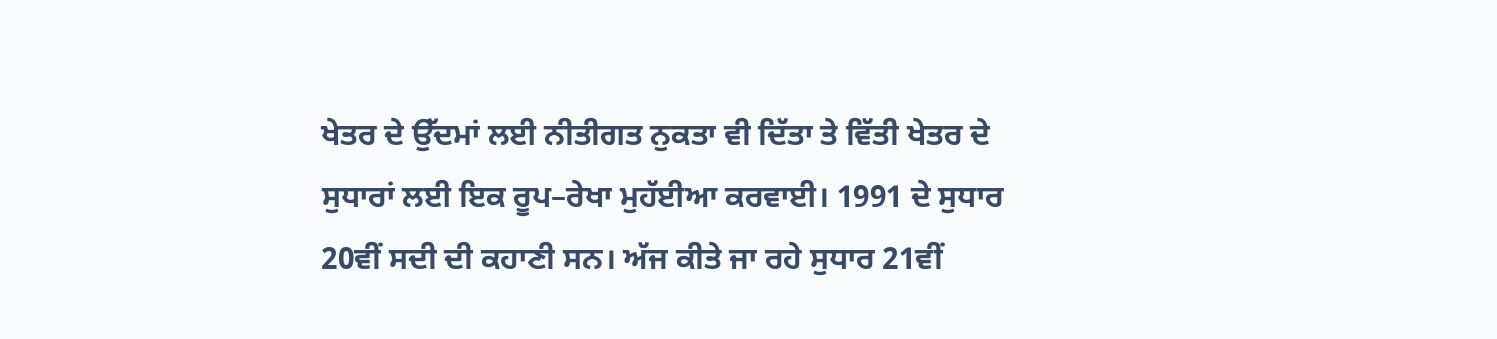ਖੇਤਰ ਦੇ ਉੱਦਮਾਂ ਲਈ ਨੀਤੀਗਤ ਨੁਕਤਾ ਵੀ ਦਿੱਤਾ ਤੇ ਵਿੱਤੀ ਖੇਤਰ ਦੇ ਸੁਧਾਰਾਂ ਲਈ ਇਕ ਰੂਪ–ਰੇਖਾ ਮੁਹੱਈਆ ਕਰਵਾਈ। 1991 ਦੇ ਸੁਧਾਰ 20ਵੀਂ ਸਦੀ ਦੀ ਕਹਾਣੀ ਸਨ। ਅੱਜ ਕੀਤੇ ਜਾ ਰਹੇ ਸੁਧਾਰ 21ਵੀਂ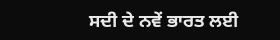ਸਦੀ ਦੇ ਨਵੇਂ ਭਾਰਤ ਲਈ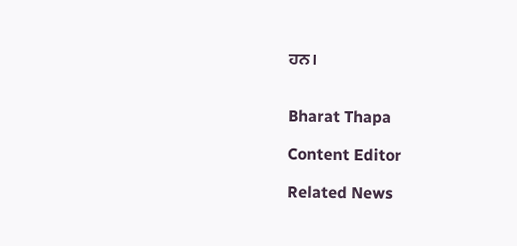ਹਨ।


Bharat Thapa

Content Editor

Related News